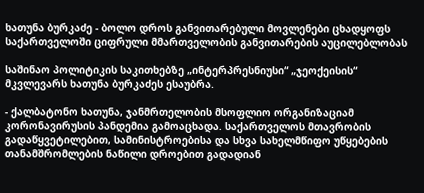ხათუნა ბურკაძე - ბოლო დროს განვითარებული მოვლენები ცხადყოფს საქართველოში ციფრული მმართველობის განვითარების აუცილებლობას

საშინაო პოლიტიკის საკითხებზე „ინტერპრესნიუსი“ „ჯეოქეისის“ მკვლევარს ხათუნა ბურკაძეს ესაუბრა.

- ქალბატონო ხათუნა, ჯანმრთელობის მსოფლიო ორგანიზაციამ კორონავირუსის პანდემია გამოაცხადა. საქართველოს მთავრობის გადაწყვეტილებით, სამინისტროებისა და სხვა სახელმწიფო უწყებების თანამშრომლების ნაწილი დროებით გადადიან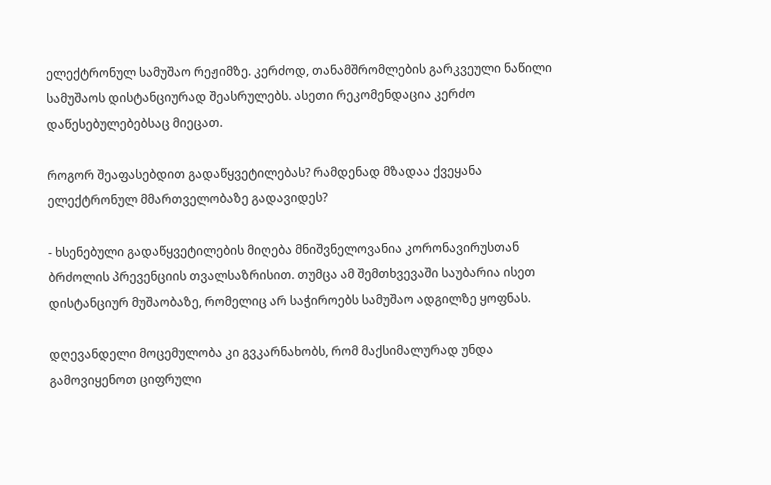ელექტრონულ სამუშაო რეჟიმზე. კერძოდ, თანამშრომლების გარკვეული ნაწილი სამუშაოს დისტანციურად შეასრულებს. ასეთი რეკომენდაცია კერძო დაწესებულებებსაც მიეცათ.

როგორ შეაფასებდით გადაწყვეტილებას? რამდენად მზადაა ქვეყანა ელექტრონულ მმართველობაზე გადავიდეს?

- ხსენებული გადაწყვეტილების მიღება მნიშვნელოვანია კორონავირუსთან ბრძოლის პრევენციის თვალსაზრისით. თუმცა ამ შემთხვევაში საუბარია ისეთ დისტანციურ მუშაობაზე, რომელიც არ საჭიროებს სამუშაო ადგილზე ყოფნას.

დღევანდელი მოცემულობა კი გვკარნახობს, რომ მაქსიმალურად უნდა გამოვიყენოთ ციფრული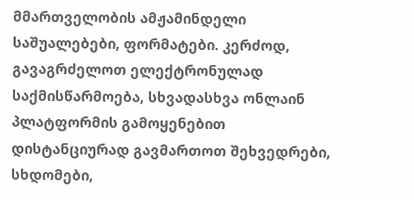მმართველობის ამჟამინდელი საშუალებები, ფორმატები. კერძოდ, გავაგრძელოთ ელექტრონულად საქმისწარმოება, სხვადასხვა ონლაინ პლატფორმის გამოყენებით დისტანციურად გავმართოთ შეხვედრები, სხდომები,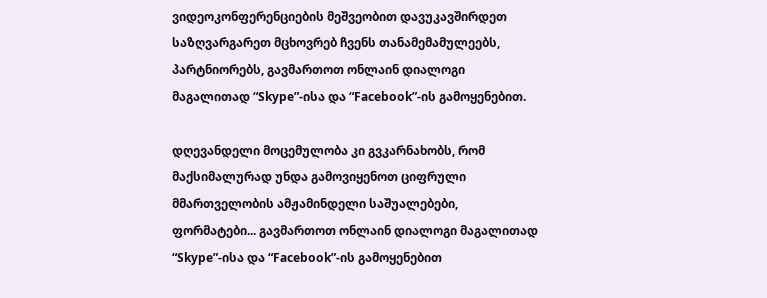ვიდეოკონფერენციების მეშვეობით დავუკავშირდეთ საზღვარგარეთ მცხოვრებ ჩვენს თანამემამულეებს, პარტნიორებს, გავმართოთ ონლაინ დიალოგი მაგალითად “Skype”-ისა და “Facebook”-ის გამოყენებით.

დღევანდელი მოცემულობა კი გვკარნახობს, რომ მაქსიმალურად უნდა გამოვიყენოთ ციფრული მმართველობის ამჟამინდელი საშუალებები, ფორმატები... გავმართოთ ონლაინ დიალოგი მაგალითად “Skype”-ისა და “Facebook”-ის გამოყენებით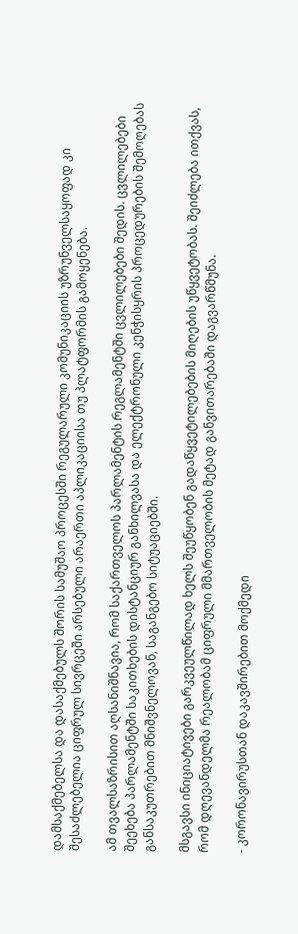დამსაქმებელსა და დასაქმებულს შორის სამუშაო პროცესში რეგულარული კომუნიკაციის უზრუნველსაყოფად კი შესაძლებელია ციფრულ სივრცეში არსებული არაერთი აპლიკაციისა თუ პლატფორმის გამოყენება.

ამ თვალსაზრისით აღსანიშნავია, რომ საქართველოს პარლამენტის რეგლამენტში ცვლილებები შედის. ცვლილებები შეეხება პარლამენტში საკითხების დისტანციურ განხილვასა და ელექტრონული კენჭისყრის პროცედურების შემოღებას განსაკუთრებით მნიშვნელოვან, საგანგებო სიტუაციებში.

მსგავსი ინიციატივები გარკვეულწილად ხელს შეუწყობენ გადაწყვეტილებების მიღების უწყვეტობას. შეიძლება ითქვას, რომ დღევანდელმა რეალობამ ციფრული მმართველობის მეტად განვითარებაში დაგვარწმუნა.

- კორონავირუსთან დაკავშირებით მოქმედი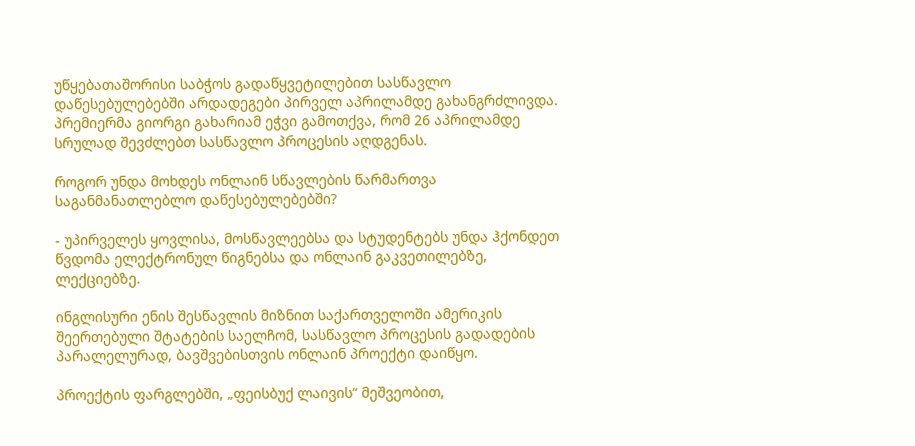უწყებათაშორისი საბჭოს გადაწყვეტილებით სასწავლო დაწესებულებებში არდადეგები პირველ აპრილამდე გახანგრძლივდა. პრემიერმა გიორგი გახარიამ ეჭვი გამოთქვა, რომ 26 აპრილამდე სრულად შევძლებთ სასწავლო პროცესის აღდგენას.

როგორ უნდა მოხდეს ონლაინ სწავლების წარმართვა საგანმანათლებლო დაწესებულებებში?

- უპირველეს ყოვლისა, მოსწავლეებსა და სტუდენტებს უნდა ჰქონდეთ წვდომა ელექტრონულ წიგნებსა და ონლაინ გაკვეთილებზე, ლექციებზე.

ინგლისური ენის შესწავლის მიზნით საქართველოში ამერიკის შეერთებული შტატების საელჩომ, სასწავლო პროცესის გადადების პარალელურად, ბავშვებისთვის ონლაინ პროექტი დაიწყო.

პროექტის ფარგლებში, „ფეისბუქ ლაივის“ მეშვეობით,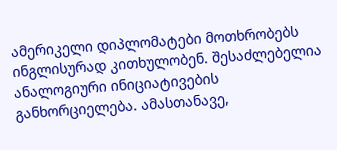ამერიკელი დიპლომატები მოთხრობებს ინგლისურად კითხულობენ. შესაძლებელია ანალოგიური ინიციატივების განხორციელება. ამასთანავე,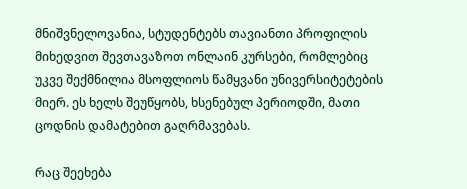მნიშვნელოვანია, სტუდენტებს თავიანთი პროფილის მიხედვით შევთავაზოთ ონლაინ კურსები, რომლებიც უკვე შექმნილია მსოფლიოს წამყვანი უნივერსიტეტების მიერ. ეს ხელს შეუწყობს, ხსენებულ პერიოდში, მათი ცოდნის დამატებით გაღრმავებას.

რაც შეეხება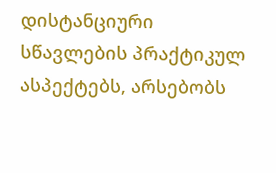დისტანციური სწავლების პრაქტიკულ ასპექტებს, არსებობს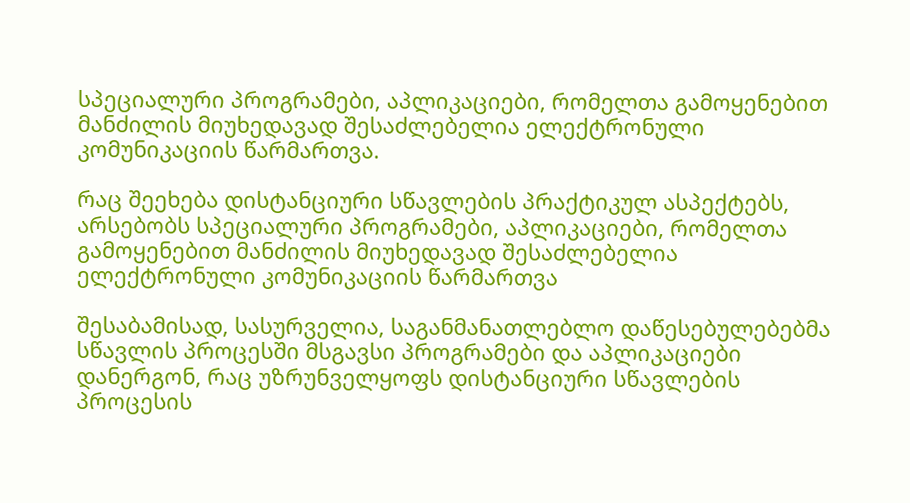სპეციალური პროგრამები, აპლიკაციები, რომელთა გამოყენებით მანძილის მიუხედავად შესაძლებელია ელექტრონული კომუნიკაციის წარმართვა.

რაც შეეხება დისტანციური სწავლების პრაქტიკულ ასპექტებს, არსებობს სპეციალური პროგრამები, აპლიკაციები, რომელთა გამოყენებით მანძილის მიუხედავად შესაძლებელია ელექტრონული კომუნიკაციის წარმართვა

შესაბამისად, სასურველია, საგანმანათლებლო დაწესებულებებმა სწავლის პროცესში მსგავსი პროგრამები და აპლიკაციები დანერგონ, რაც უზრუნველყოფს დისტანციური სწავლების პროცესის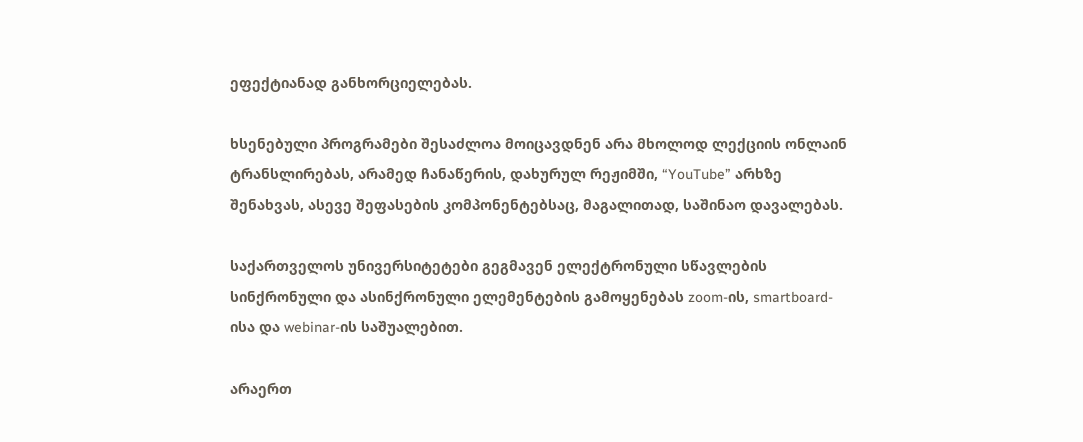ეფექტიანად განხორციელებას.

ხსენებული პროგრამები შესაძლოა მოიცავდნენ არა მხოლოდ ლექციის ონლაინ ტრანსლირებას, არამედ ჩანაწერის, დახურულ რეჟიმში, “YouTube” არხზე შენახვას, ასევე შეფასების კომპონენტებსაც, მაგალითად, საშინაო დავალებას.

საქართველოს უნივერსიტეტები გეგმავენ ელექტრონული სწავლების სინქრონული და ასინქრონული ელემენტების გამოყენებას zoom-ის, smartboard-ისა და webinar-ის საშუალებით.

არაერთ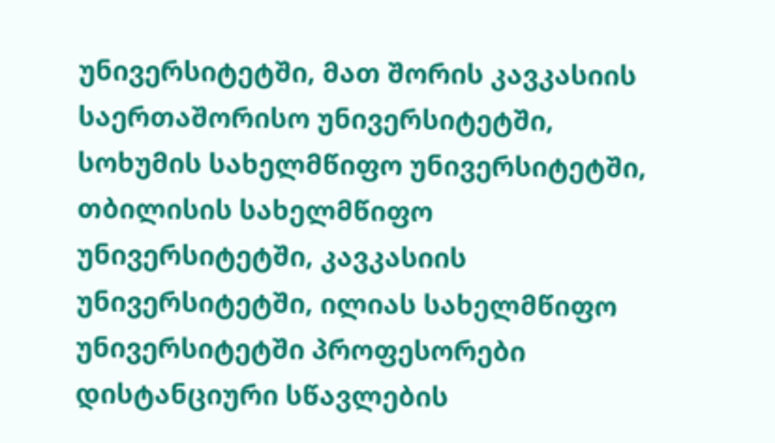უნივერსიტეტში, მათ შორის კავკასიის საერთაშორისო უნივერსიტეტში, სოხუმის სახელმწიფო უნივერსიტეტში, თბილისის სახელმწიფო უნივერსიტეტში, კავკასიის უნივერსიტეტში, ილიას სახელმწიფო უნივერსიტეტში პროფესორები დისტანციური სწავლების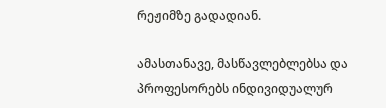რეჟიმზე გადადიან.

ამასთანავე, მასწავლებლებსა და პროფესორებს ინდივიდუალურ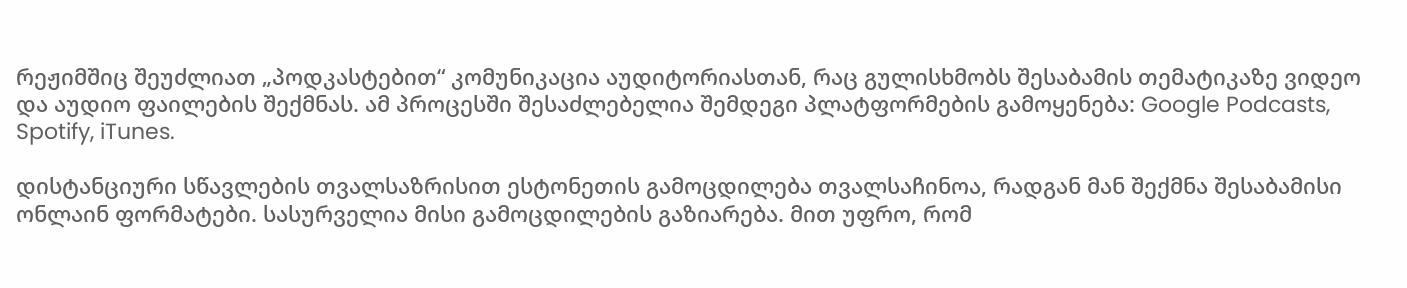რეჟიმშიც შეუძლიათ „პოდკასტებით“ კომუნიკაცია აუდიტორიასთან, რაც გულისხმობს შესაბამის თემატიკაზე ვიდეო და აუდიო ფაილების შექმნას. ამ პროცესში შესაძლებელია შემდეგი პლატფორმების გამოყენება: Google Podcasts, Spotify, iTunes.

დისტანციური სწავლების თვალსაზრისით ესტონეთის გამოცდილება თვალსაჩინოა, რადგან მან შექმნა შესაბამისი ონლაინ ფორმატები. სასურველია მისი გამოცდილების გაზიარება. მით უფრო, რომ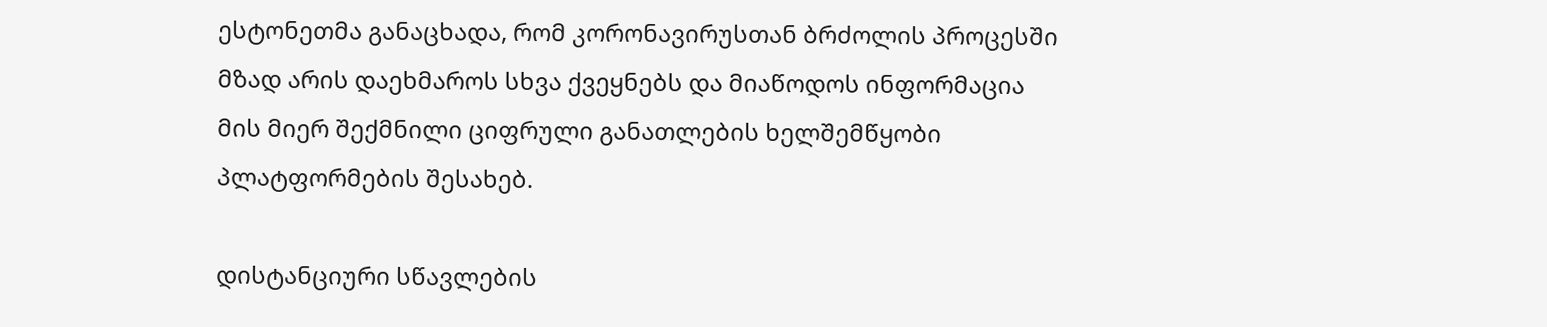ესტონეთმა განაცხადა, რომ კორონავირუსთან ბრძოლის პროცესში მზად არის დაეხმაროს სხვა ქვეყნებს და მიაწოდოს ინფორმაცია მის მიერ შექმნილი ციფრული განათლების ხელშემწყობი პლატფორმების შესახებ.

დისტანციური სწავლების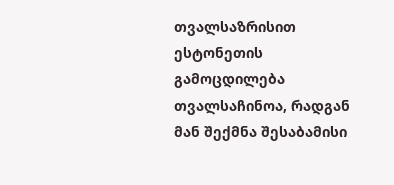თვალსაზრისით ესტონეთის გამოცდილება თვალსაჩინოა, რადგან მან შექმნა შესაბამისი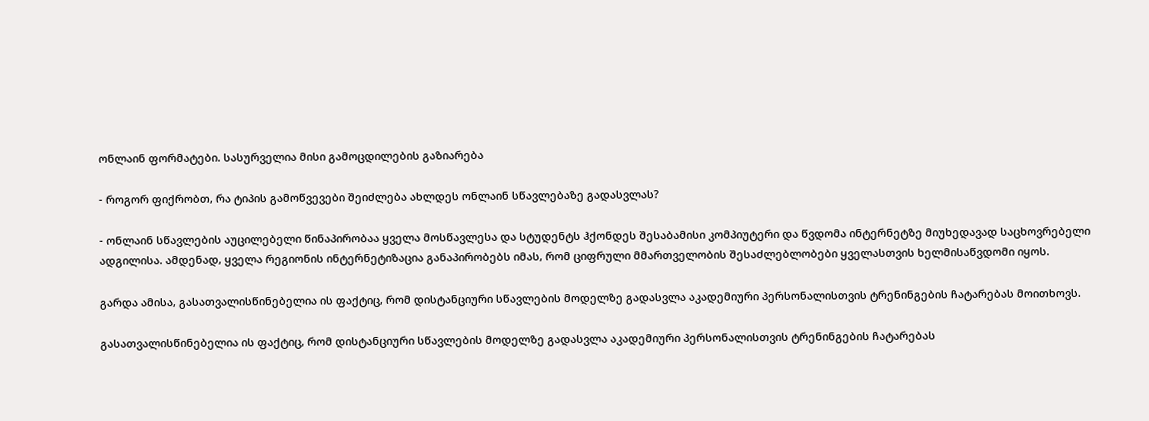ონლაინ ფორმატები. სასურველია მისი გამოცდილების გაზიარება

- როგორ ფიქრობთ, რა ტიპის გამოწვევები შეიძლება ახლდეს ონლაინ სწავლებაზე გადასვლას?

- ონლაინ სწავლების აუცილებელი წინაპირობაა ყველა მოსწავლესა და სტუდენტს ჰქონდეს შესაბამისი კომპიუტერი და წვდომა ინტერნეტზე მიუხედავად საცხოვრებელი ადგილისა. ამდენად, ყველა რეგიონის ინტერნეტიზაცია განაპირობებს იმას, რომ ციფრული მმართველობის შესაძლებლობები ყველასთვის ხელმისაწვდომი იყოს.

გარდა ამისა, გასათვალისწინებელია ის ფაქტიც, რომ დისტანციური სწავლების მოდელზე გადასვლა აკადემიური პერსონალისთვის ტრენინგების ჩატარებას მოითხოვს.

გასათვალისწინებელია ის ფაქტიც, რომ დისტანციური სწავლების მოდელზე გადასვლა აკადემიური პერსონალისთვის ტრენინგების ჩატარებას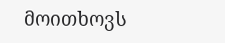მოითხოვს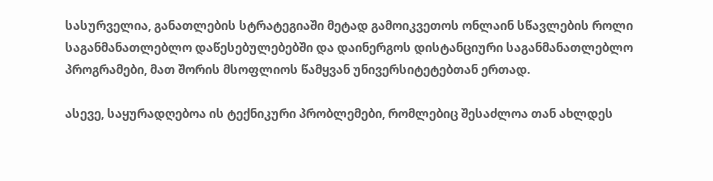სასურველია, განათლების სტრატეგიაში მეტად გამოიკვეთოს ონლაინ სწავლების როლი საგანმანათლებლო დაწესებულებებში და დაინერგოს დისტანციური საგანმანათლებლო პროგრამები, მათ შორის მსოფლიოს წამყვან უნივერსიტეტებთან ერთად.

ასევე, საყურადღებოა ის ტექნიკური პრობლემები, რომლებიც შესაძლოა თან ახლდეს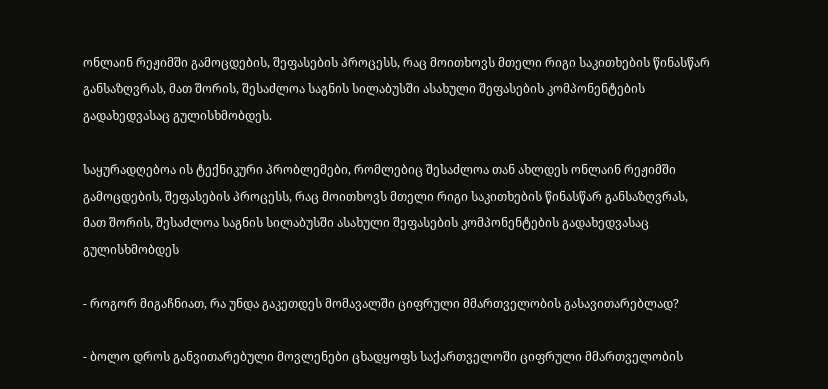ონლაინ რეჟიმში გამოცდების, შეფასების პროცესს, რაც მოითხოვს მთელი რიგი საკითხების წინასწარ განსაზღვრას, მათ შორის, შესაძლოა საგნის სილაბუსში ასახული შეფასების კომპონენტების გადახედვასაც გულისხმობდეს.

საყურადღებოა ის ტექნიკური პრობლემები, რომლებიც შესაძლოა თან ახლდეს ონლაინ რეჟიმში გამოცდების, შეფასების პროცესს, რაც მოითხოვს მთელი რიგი საკითხების წინასწარ განსაზღვრას, მათ შორის, შესაძლოა საგნის სილაბუსში ასახული შეფასების კომპონენტების გადახედვასაც გულისხმობდეს

- როგორ მიგაჩნიათ, რა უნდა გაკეთდეს მომავალში ციფრული მმართველობის გასავითარებლად?

- ბოლო დროს განვითარებული მოვლენები ცხადყოფს საქართველოში ციფრული მმართველობის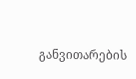განვითარების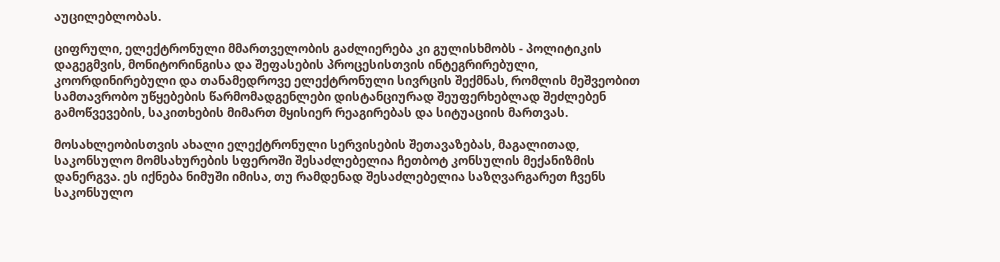აუცილებლობას.

ციფრული, ელექტრონული მმართველობის გაძლიერება კი გულისხმობს - პოლიტიკის დაგეგმვის, მონიტორინგისა და შეფასების პროცესისთვის ინტეგრირებული, კოორდინირებული და თანამედროვე ელექტრონული სივრცის შექმნას, რომლის მეშვეობით სამთავრობო უწყებების წარმომადგენლები დისტანციურად შეუფერხებლად შეძლებენ გამოწვევების, საკითხების მიმართ მყისიერ რეაგირებას და სიტუაციის მართვას.

მოსახლეობისთვის ახალი ელექტრონული სერვისების შეთავაზებას, მაგალითად, საკონსულო მომსახურების სფეროში შესაძლებელია ჩეთბოტ კონსულის მექანიზმის დანერგვა. ეს იქნება ნიმუში იმისა, თუ რამდენად შესაძლებელია საზღვარგარეთ ჩვენს საკონსულო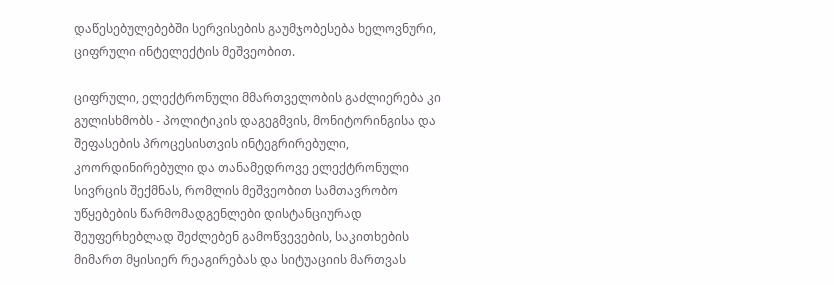დაწესებულებებში სერვისების გაუმჯობესება ხელოვნური, ციფრული ინტელექტის მეშვეობით.

ციფრული, ელექტრონული მმართველობის გაძლიერება კი გულისხმობს - პოლიტიკის დაგეგმვის, მონიტორინგისა და შეფასების პროცესისთვის ინტეგრირებული, კოორდინირებული და თანამედროვე ელექტრონული სივრცის შექმნას, რომლის მეშვეობით სამთავრობო უწყებების წარმომადგენლები დისტანციურად შეუფერხებლად შეძლებენ გამოწვევების, საკითხების მიმართ მყისიერ რეაგირებას და სიტუაციის მართვას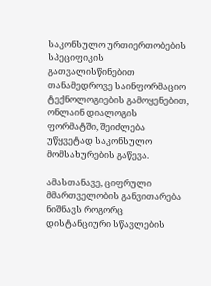საკონსულო ურთიერთობების სპეციფიკის გათვალისწინებით თანამედროვე საინფორმაციო ტექნოლოგიების გამოყენებით, ონლაინ დიალოგის ფორმატში, შეიძლება უწყვეტად საკონსულო მომსახურების გაწევა.

ამასთანავე, ციფრული მმართველობის განვითარება ნიშნავს როგორც დისტანციური სწავლების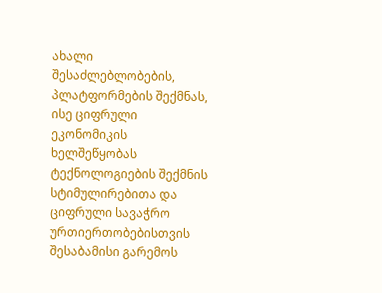ახალი შესაძლებლობების, პლატფორმების შექმნას, ისე ციფრული ეკონომიკის ხელშეწყობას ტექნოლოგიების შექმნის სტიმულირებითა და ციფრული სავაჭრო ურთიერთობებისთვის შესაბამისი გარემოს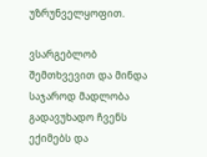უზრუნველყოფით.

ვსარგებლობ შემთხვევით და მინდა საჯაროდ მადლობა გადავუხადო ჩვენს ექიმებს და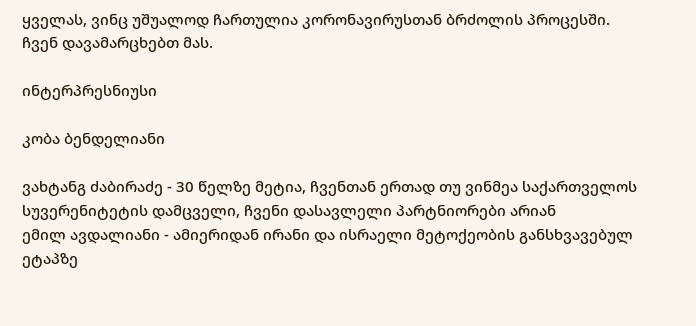ყველას, ვინც უშუალოდ ჩართულია კორონავირუსთან ბრძოლის პროცესში. ჩვენ დავამარცხებთ მას.

ინტერპრესნიუსი

კობა ბენდელიანი

ვახტანგ ძაბირაძე - 30 წელზე მეტია, ჩვენთან ერთად თუ ვინმეა საქართველოს სუვერენიტეტის დამცველი, ჩვენი დასავლელი პარტნიორები არიან
ემილ ავდალიანი - ამიერიდან ირანი და ისრაელი მეტოქეობის განსხვავებულ ეტაპზე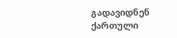გადავიდნენ
ქართული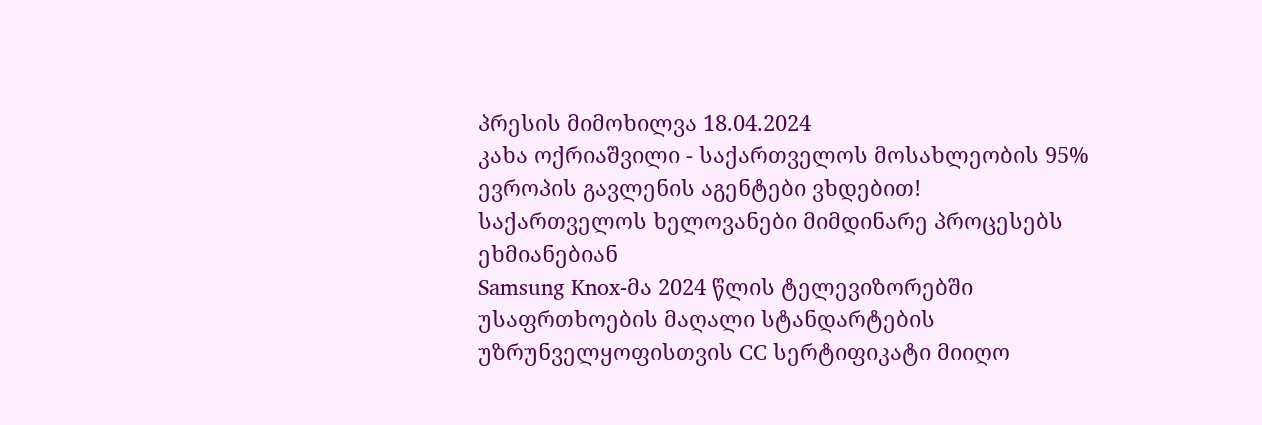პრესის მიმოხილვა 18.04.2024
კახა ოქრიაშვილი - საქართველოს მოსახლეობის 95% ევროპის გავლენის აგენტები ვხდებით!
საქართველოს ხელოვანები მიმდინარე პროცესებს ეხმიანებიან
Samsung Knox-მა 2024 წლის ტელევიზორებში უსაფრთხოების მაღალი სტანდარტების უზრუნველყოფისთვის CC სერტიფიკატი მიიღო